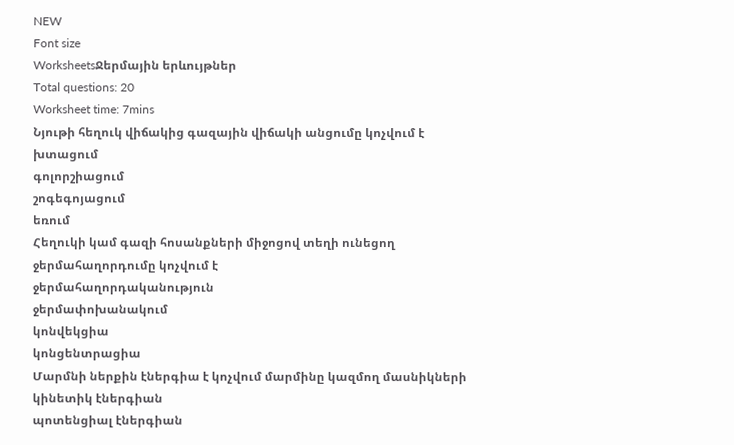NEW
Font size
WorksheetsՋերմային երևույթներ
Total questions: 20
Worksheet time: 7mins
Նյութի հեղուկ վիճակից գազային վիճակի անցումը կոչվում է
խտացում
գոլորշիացում
շոգեգոյացում
եռում
Հեղուկի կամ գազի հոսանքների միջոցով տեղի ունեցող ջերմահաղորդումը կոչվում է
ջերմահաղորդականություն
ջերմափոխանակում
կոնվեկցիա
կոնցենտրացիա
Մարմնի ներքին էներգիա է կոչվում մարմինը կազմող մասնիկների
կինետիկ էներգիան
պոտենցիալ էներգիան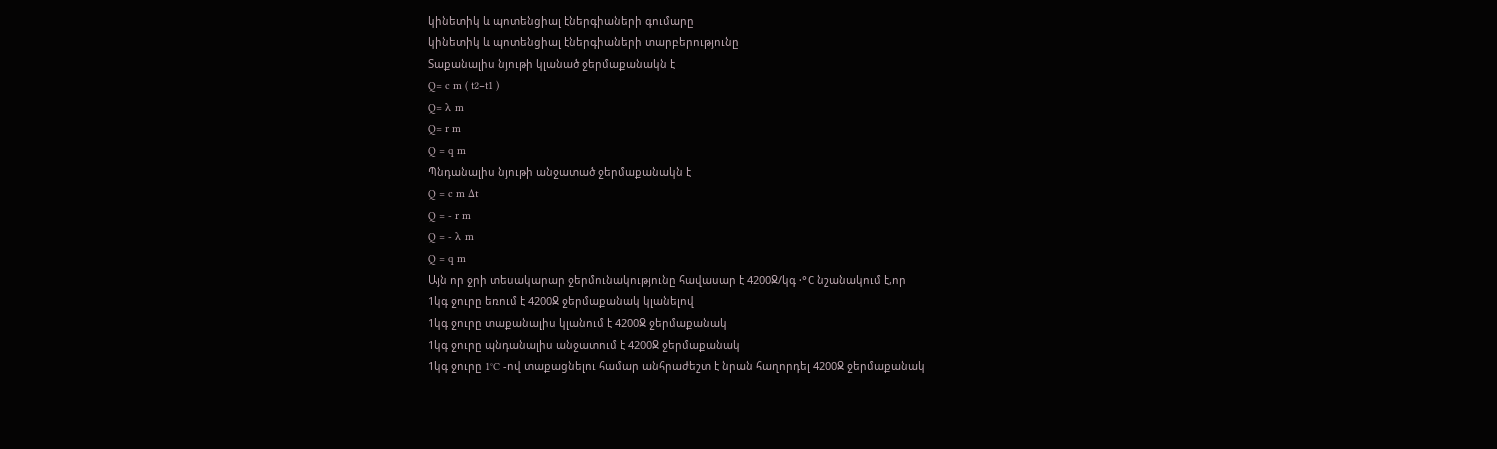կինետիկ և պոտենցիալ էներգիաների գումարը
կինետիկ և պոտենցիալ էներգիաների տարբերությունը
Տաքանալիս նյութի կլանած ջերմաքանակն է
Q= c m ( t2−t1 )
Q= λ m
Q= r m
Q = q m
Պնդանալիս նյութի անջատած ջերմաքանակն է
Q = c m Δt
Q = - r m
Q = - λ m
Q = q m
Այն որ ջրի տեսակարար ջերմունակությունը հավասար է 4200Ջ/կգ ⋅°С նշանակում է,որ
1կգ ջուրը եռում է 4200Ջ ջերմաքանակ կլանելով
1կգ ջուրը տաքանալիս կլանում է 4200Ջ ջերմաքանակ
1կգ ջուրը պնդանալիս անջատում է 4200Ջ ջերմաքանակ
1կգ ջուրը 1°C -ով տաքացնելու համար անհրաժեշտ է նրան հաղորդել 4200Ջ ջերմաքանակ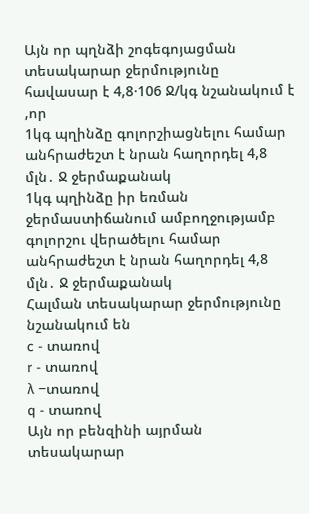Այն որ պղնձի շոգեգոյացման տեսակարար ջերմությունը հավասար է 4,8⋅106 Ջ/կգ նշանակում է ,որ
1կգ պղինձը գոլորշիացնելու համար անհրաժեշտ է նրան հաղորդել 4,8 մլն․ Ջ ջերմաքանակ
1կգ պղինձը իր եռման ջերմաստիճանում ամբողջությամբ գոլորշու վերածելու համար անհրաժեշտ է նրան հաղորդել 4,8 մլն․ Ջ ջերմաքանակ
Հալման տեսակարար ջերմությունը նշանակում են
c - տառով
r - տառով
λ −տառով
q - տառով
Այն որ բենզինի այրման տեսակարար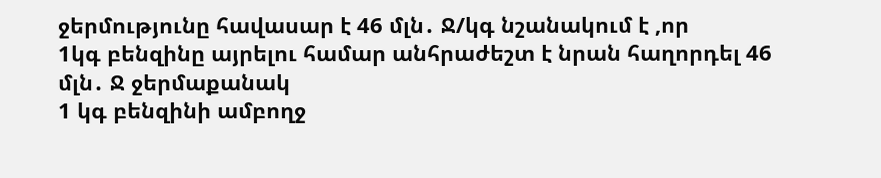ջերմությունը հավասար է 46 մլն․ Ջ/կգ նշանակում է ,որ
1կգ բենզինը այրելու համար անհրաժեշտ է նրան հաղորդել 46 մլն․ Ջ ջերմաքանակ
1 կգ բենզինի ամբողջ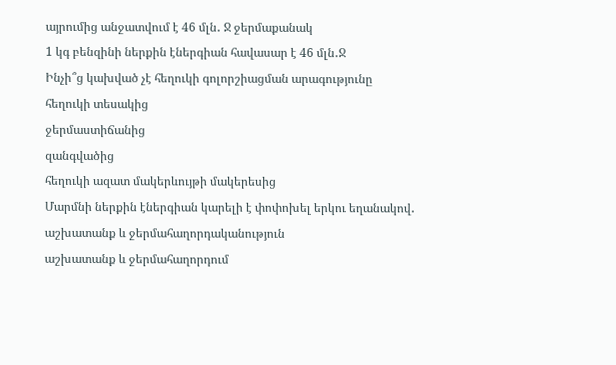այրումից անջատվում է 46 մլն․ Ջ ջերմաքանակ
1 կգ բենզինի ներքին էներգիան հավասար է 46 մլն․Ջ
Ինչի՞ց կախված չէ հեղուկի գոլորշիացման արագությունը
հեղուկի տեսակից
ջերմաստիճանից
զանգվածից
հեղուկի ազատ մակերևույթի մակերեսից
Մարմնի ներքին էներգիան կարելի է փոփոխել երկու եղանակով․
աշխատանք և ջերմահաղորդականություն
աշխատանք և ջերմահաղորդում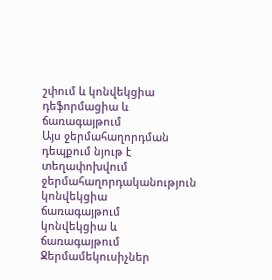շփում և կոնվեկցիա
դեֆորմացիա և ճառագայթում
Այս ջերմահաղորդման դեպքում նյութ է տեղափոխվում
ջերմահաղորդականություն
կոնվեկցիա
ճառագայթում
կոնվեկցիա և ճառագայթում
Ջերմամեկուսիչներ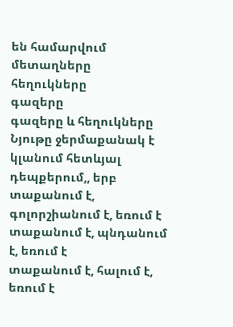են համարվում
մետաղները
հեղուկները
գազերը
գազերը և հեղուկները
Նյութը ջերմաքանակ է կլանում հետևյալ դեպքերում,, երբ
տաքանում է, գոլորշիանում է, եռում է
տաքանում է, պնդանում է, եռում է
տաքանում է, հալում է, եռում է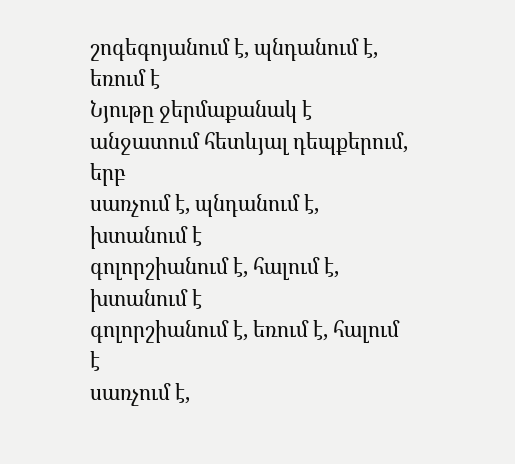շոգեգոյանում է, պնդանում է, եռում է
Նյութը ջերմաքանակ է անջատում հետևյալ դեպքերում, երբ
սառչում է, պնդանում է, խտանում է
գոլորշիանում է, հալում է, խտանում է
գոլորշիանում է, եռում է, հալում է
սառչում է,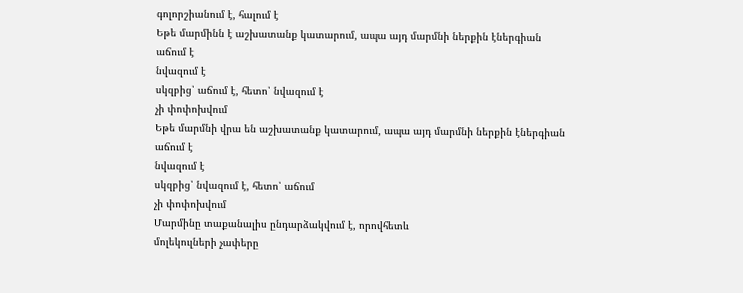գոլորշիանում է, հալում է
Եթե մարմինն է աշխատանք կատարում, ապա այդ մարմնի ներքին էներգիան
աճում է
նվազում է
սկզբից՝ աճում է, հետո՝ նվազում է
չի փոփոխվում
Եթե մարմնի վրա են աշխատանք կատարում, ապա այդ մարմնի ներքին էներգիան
աճում է
նվազում է
սկզբից՝ նվազում է, հետո՝ աճում
չի փոփոխվում
Մարմինը տաքանալիս ընդարձակվում է, որովհետև
մոլեկուլների չափերը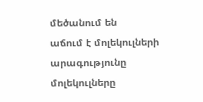մեծանում են
աճում է մոլեկուլների արագությունը
մոլեկուլները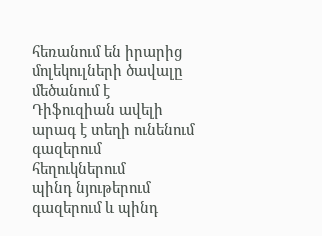հեռանում են իրարից
մոլեկուլների ծավալը մեծանում է
Դիֆուզիան ավելի արագ է տեղի ունենում
գազերում
հեղուկներում
պինդ նյութերում
գազերում և պինդ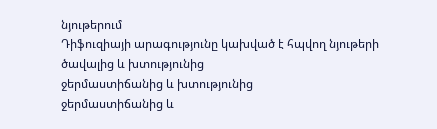նյութերում
Դիֆուզիայի արագությունը կախված է հպվող նյութերի
ծավալից և խտությունից
ջերմաստիճանից և խտությունից
ջերմաստիճանից և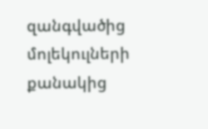զանգվածից
մոլեկուլների քանակից